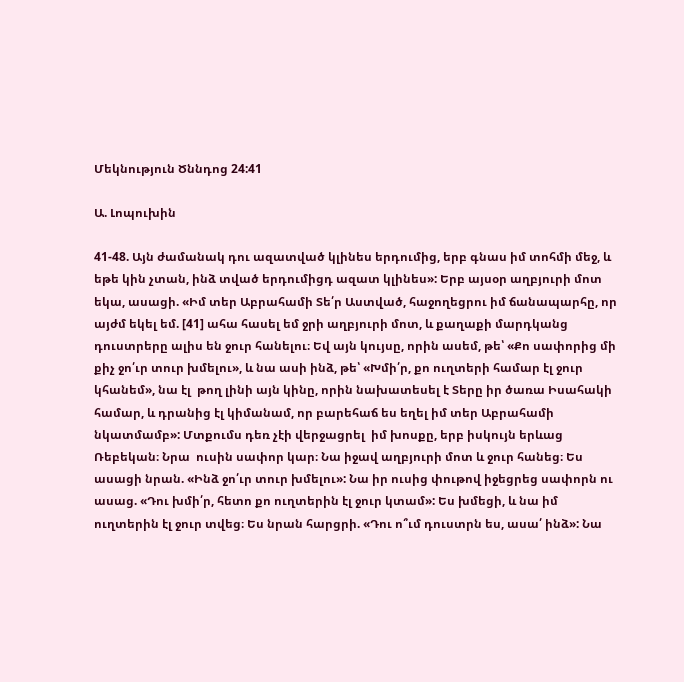Մեկնություն Ծննդոց 24:41

Ա. Լոպուխին

41-48. Այն ժամանակ դու ազատված կլինես երդումից, երբ գնաս իմ տոհմի մեջ, և եթե կին չտան, ինձ տված երդումիցդ ազատ կլինես»: Երբ այսօր աղբյուրի մոտ եկա, ասացի. «Իմ տեր Աբրահամի Տե՛ր Աստված, հաջողեցրու իմ ճանապարհը, որ այժմ եկել եմ. [41] ահա հասել եմ ջրի աղբյուրի մոտ, և քաղաքի մարդկանց դուստրերը ալիս են ջուր հանելու։ Եվ այն կույսը, որին ասեմ, թե՝ «Քո սափորից մի քիչ ջո՛ւր տուր խմելու», և նա ասի ինձ, թե՝ «Խմի՛ր, քո ուղտերի համար էլ ջուր կհանեմ», նա էլ  թող լինի այն կինը, որին նախատեսել է Տերը իր ծառա Իսահակի համար, և դրանից էլ կիմանամ, որ բարեհաճ ես եղել իմ տեր Աբրահամի նկատմամբ»: Մտքումս դեռ չէի վերջացրել  իմ խոսքը, երբ իսկույն երևաց Ռեբեկան։ Նրա  ուսին սափոր կար։ Նա իջավ աղբյուրի մոտ և ջուր հանեց։ Ես ասացի նրան. «Ինձ ջո՛ւր տուր խմելու»: Նա իր ուսից փութով իջեցրեց սափորն ու ասաց. «Դու խմի՛ր, հետո քո ուղտերին էլ ջուր կտամ»: Ես խմեցի, և նա իմ ուղտերին էլ ջուր տվեց։ Ես նրան հարցրի. «Դու ո՞ւմ դուստրն ես, ասա՛ ինձ»: Նա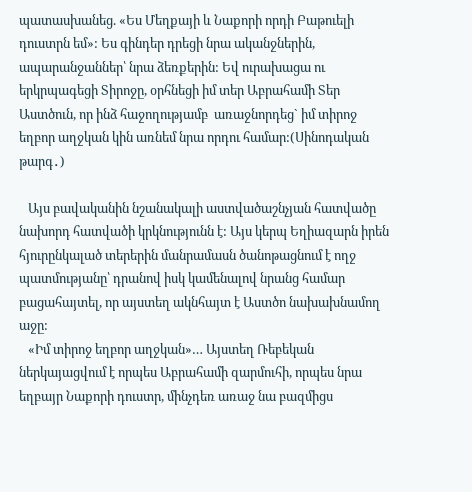պատասխանեց. «Ես Մեղքայի և Նաքորի որդի Բաթուելի դուստրն եմ»: Ես գինդեր դրեցի նրա ականջներին, ապարանջաններ՝ նրա ձեռքերին: Եվ ուրախացա ու երկրպագեցի Տիրոջը, օրհնեցի իմ տեր Աբրահամի Տեր Աստծուն, որ ինձ հաջողությամբ  առաջնորդեց` իմ տիրոջ եղբոր աղջկան կին առնեմ նրա որդու համար:(Սինոդական թարգ․)

   Այս բավականին նշանակալի աստվածաշնչյան հատվածը նախորդ հատվածի կրկնությունն է: Այս կերպ Եղիազարն իրեն հյուրընկալած տերերին մանրամասն ծանոթացնում է ողջ պատմությանը՝ դրանով իսկ կամենալով նրանց համար բացահայտել, որ այստեղ ակնհայտ է Աստծո նախախնամող աջը:
   «Իմ տիրոջ եղբոր աղջկան»… Այստեղ Ռեբեկան ներկայացվում է որպես Աբրահամի զարմուհի, որպես նրա եղբայր Նաքորի դուստր, մինչդեռ առաջ նա բազմիցս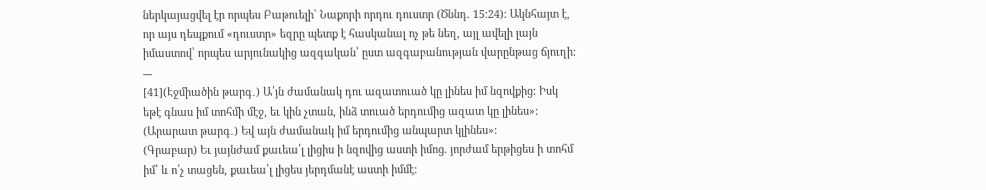ներկայացվել էր որպես Բաթուելի` Նաքորի որդու դուստր (Ծննդ. 15։24): Ակնհայտ է, որ այս դեպքում «դուստր» եզրը պետք է հասկանալ ոչ թե նեղ, այլ ավելի լայն իմաստով՝ որպես արյունակից ազգական՝ ըստ ազգաբանության վարընթաց ճյուղի:
---
[41](Էջմիածին թարգ․) Ա՛յն ժամանակ դու ազատուած կը լինես իմ նզովքից: Իսկ եթէ գնաս իմ տոհմի մէջ, եւ կին չտան, ինձ տուած երդումից ազատ կը լինես»:
(Արարատ թարգ․) Եվ այն ժամանակ իմ երդումից անպարտ կլինես»:
(Գրաբար) Եւ յայնժամ քաւեա՛լ լիցիս ի նզովից աստի իմոց. յորժամ երթիցես ի տոհմ իմ՝ և ո՛չ տացեն, քաւեա՛լ լիցես յերդմանէ աստի իմմէ։